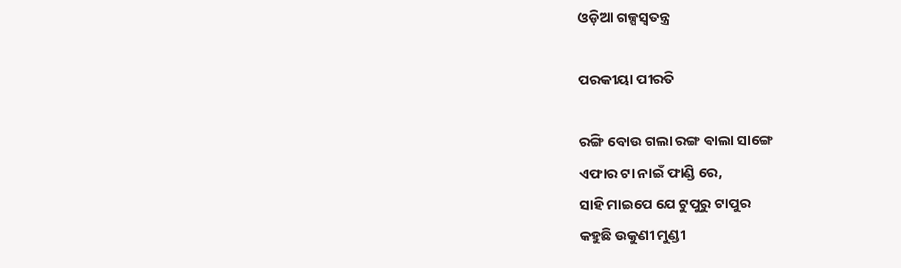ଓଡ଼ିଆ ଗଳ୍ପସ୍ୱତନ୍ତ୍ର

ପରକୀୟା ପୀରତି

ରଙ୍ଗି ବୋଉ ଗଲା ରଙ୍ଗ ଵାଲା ସାଙ୍ଗେ
ଏଫାର ଟା ନାଇଁ ଫାଣ୍ଡି ରେ,
ସାହି ମାଇପେ ଯେ ଟୁପୁରୁ ଟାପୁର
କହୁଛି ଉକୁଣୀ ମୁଣ୍ଡୀ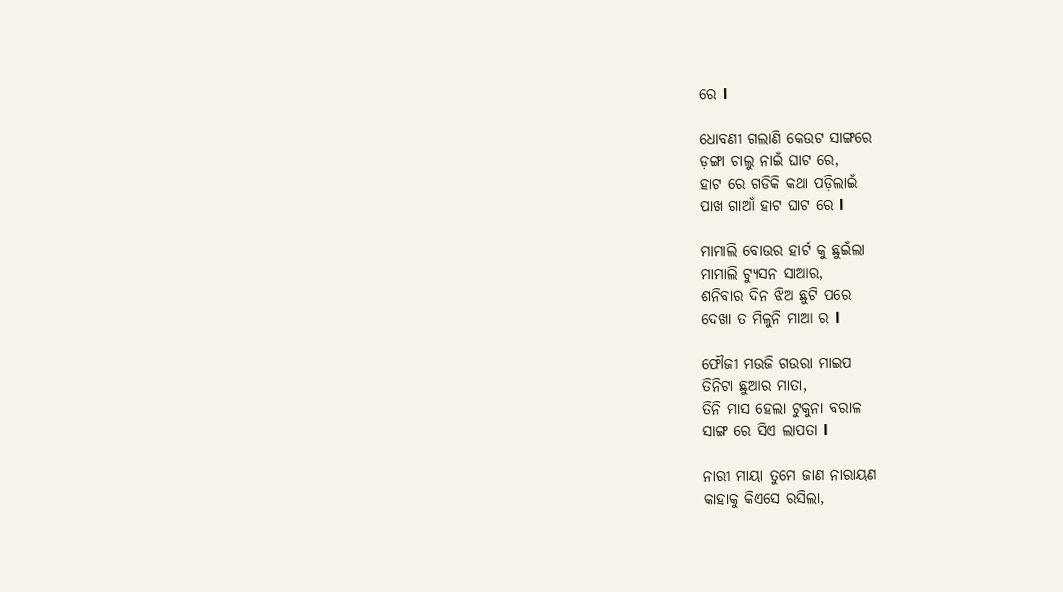ରେ l

ଧୋବଣୀ ଗଲାଣି କେଉଟ ସାଙ୍ଗରେ
ଡ଼ଙ୍ଗା ଚାଲୁ ନାଇଁ ଘାଟ ରେ,
ହାଟ ରେ ଗଡିକି କଥା ପଡ଼ିଲାଇଁ
ପାଖ ଗାଆଁ ହାଟ ଘାଟ ରେ l

ମାମାଲି ବୋଉର ହାର୍ଟ କୁ ଛୁଇଁଲା
ମାମାଲି ଟ୍ୟୁସନ ସାଆର,
ଶନିବାର ଦିନ ଝିଅ ଛୁଟି ପରେ
ଦେଖା ତ ମିଳୁନି ମାଆ ର l

ଫୌଜୀ ମଉଜି ଗଉରା ମାଇପ
ତିନିଟା ଛୁଆର ମାତା,
ତିନି ମାସ ହେଲା ଟୁକୁନା ବରାଳ
ସାଙ୍ଗ ରେ ସିଏ ଲାପତା l

ନାରୀ ମାୟା ତୁମେ ଜାଣ ନାରାୟଣ
କାହାକୁ କିଏସେ ରସିଲା,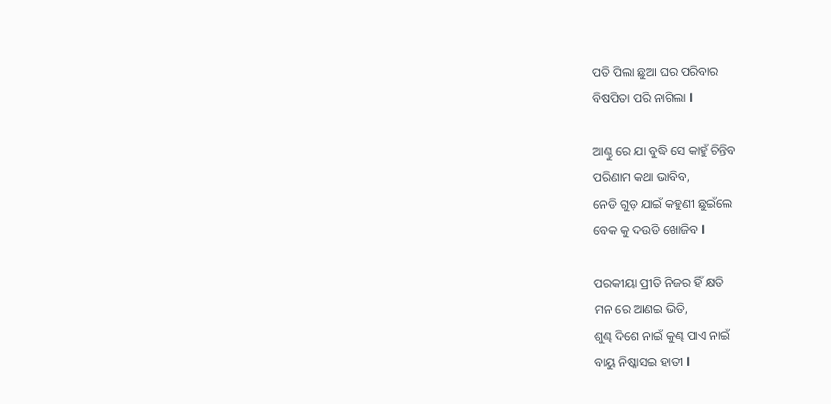ପତି ପିଲା ଛୁଆ ଘର ପରିବାର
ବିଷପିତା ପରି ନାଗିଲା l

ଆଣ୍ଠୁ ରେ ଯା ବୁଦ୍ଧି ସେ କାହୁଁ ଚିନ୍ତିବ
ପରିଣାମ କଥା ଭାବିବ,
ନେଡି ଗୁଡ଼ ଯାଇଁ କହୁଣୀ ଛୁଇଁଲେ
ବେକ କୁ ଦଉଡି ଖୋଜିବ l

ପରକୀୟା ପ୍ରୀତି ନିଜର ହିଁ କ୍ଷତି
ମନ ରେ ଆଣଇ ଭିତି,
ଶୁଣ୍ଢ ଦିଶେ ନାଇଁ କୁଣ୍ଢ ପାଏ ନାଇଁ
ବାୟୁ ନିଷ୍କାସଇ ହାତୀ l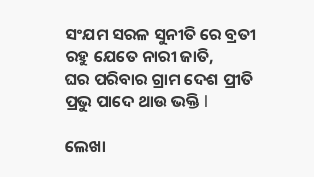ସଂଯମ ସରଳ ସୁନୀତି ରେ ବ୍ରତୀ
ରହୁ ଯେତେ ନାରୀ ଜାତି,
ଘର ପରିବାର ଗ୍ରାମ ଦେଶ ପ୍ରୀତି
ପ୍ରଭୁ ପାଦେ ଥାଉ ଭକ୍ତି l

ଲେଖା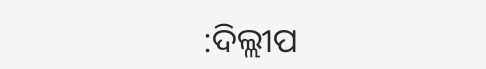:ଦିଲ୍ଲୀପ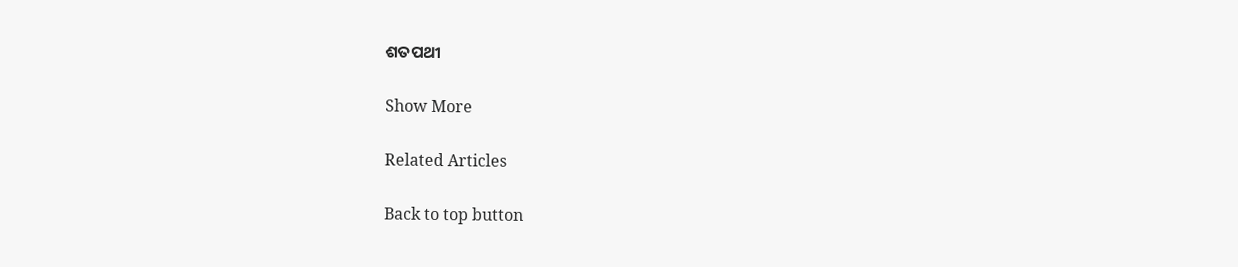ଶତପଥୀ

Show More

Related Articles

Back to top button